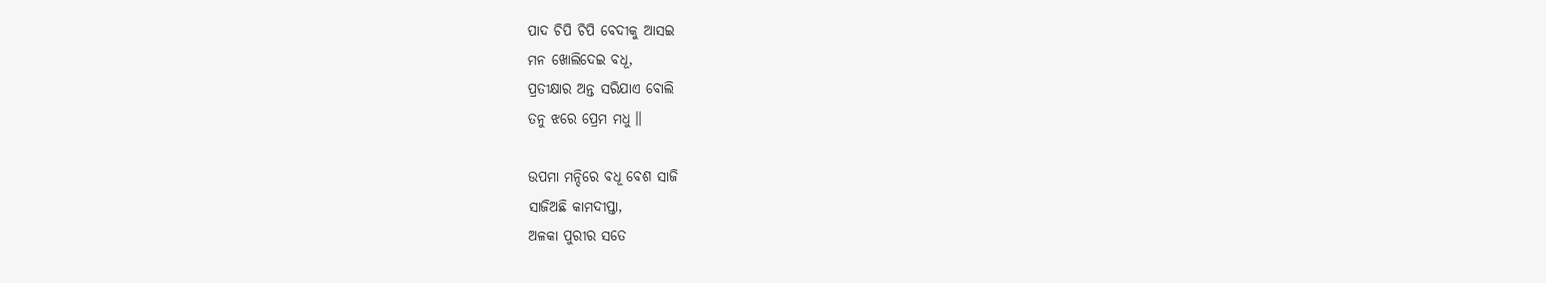ପାଦ ଚିପି ଚିପି ବେଦୀକୁ ଆସଇ
ମନ ଖୋଲିଦେଇ ବଧୂ,
ପ୍ରତୀକ୍ଷାର ଅନ୍ତ ସରିଯାଏ ବୋଲି
ତନୁ ଝରେ ପ୍ରେମ ମଧୁ ॥

ଉପମା ମନ୍ଦିରେ ବଧୂ ବେଶ ସାଜି
ସାଜିଅଛି କାମଦୀପ୍ତା,
ଅଳକା ପୁରୀର ସତେ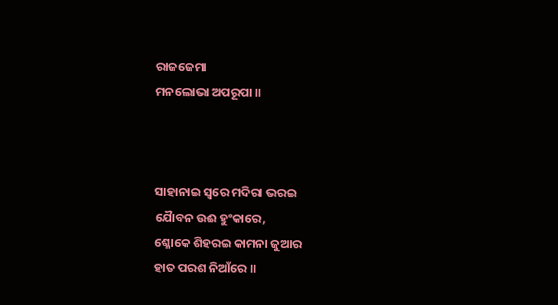ରାଜଜେମା
ମନଲୋଭା ଅପରୂପା ॥



ସାହାନାଇ ସ୍ୱରେ ମଦିରା ଭରଇ
ଯୈାବନ ଉଈ ହୁଂକାରେ,
ଶ୍ଳୋକେ ଶିହରଇ କାମନା ଜୁଆର
ହାତ ପରଶ ନିଆଁରେ ॥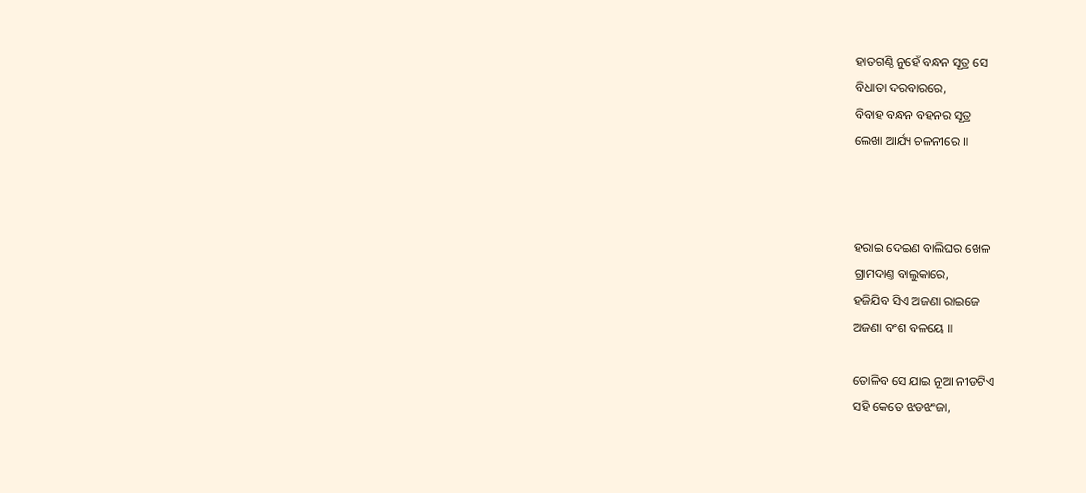ହାତଗଣ୍ଠି ନୁହେଁ ବନ୍ଧନ ସୂତ୍ର ସେ
ବିଧାତା ଦରବାରରେ,
ବିବାହ ବନ୍ଧନ ବହନର ସୂତ୍ର
ଲେଖା ଆର୍ଯ୍ୟ ଚଳନୀରେ ॥



ହରାଇ ଦେଇଣ ବାଲିଘର ଖେଳ
ଗ୍ରାମଦାଣ୍ତ ବାଲୁକାରେ,
ହଜିଯିବ ସିଏ ଅଜଣା ରାଇଜେ
ଅଜଣା ବଂଶ ବଳୟେ ॥

ତୋଳିବ ସେ ଯାଇ ନୂଆ ନୀଡଟିଏ
ସହି କେତେ ଝଡଝଂଜା,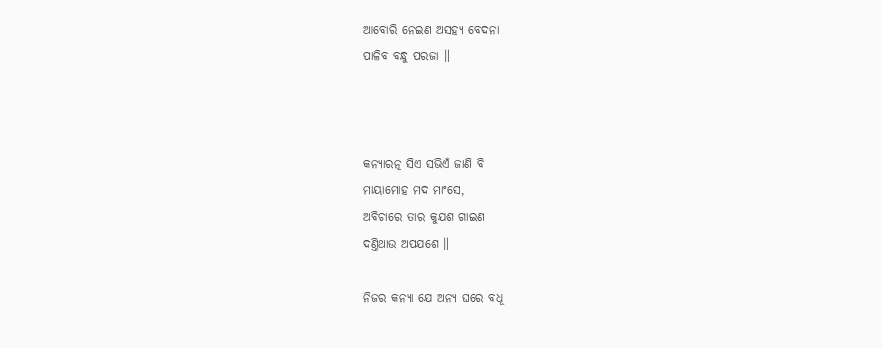ଆବୋରି ନେଇଣ ଅସହ୍ୟ ବେଦନା
ପାଳିବ ବନ୍ଧୁ ପରଜା ॥



କନ୍ୟାରତ୍ନ ସିଏ ସଭିଏଁ ଜାଣି ବି
ମାୟାମୋହ ମଦ ମାଂସେ,
ଅବିଚାରେ ତାର କୁଯଶ ଗାଇଣ
ଦଣ୍ତିଥାଉ ଅପଯଶେ ॥

ନିଜର କନ୍ୟା ଯେ ଅନ୍ୟ ଘରେ ବଧୂ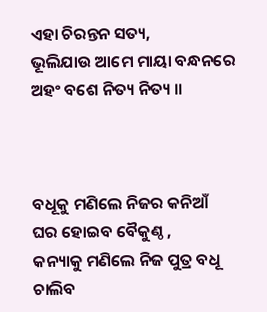ଏହା ଚିରନ୍ତନ ସତ୍ୟ,
ଭୂଲିଯାଉ ଆମେ ମାୟା ବନ୍ଧନରେ
ଅହଂ ବଶେ ନିତ୍ୟ ନିତ୍ୟ ॥



ବଧୂକୁ ମଣିଲେ ନିଜର କନିଆଁ
ଘର ହୋଇବ ବୈକୁଣ୍ଠ ,
କନ୍ୟାକୁ ମଣିଲେ ନିଜ ପୁତ୍ର ବଧୂ
ଚାଲିବ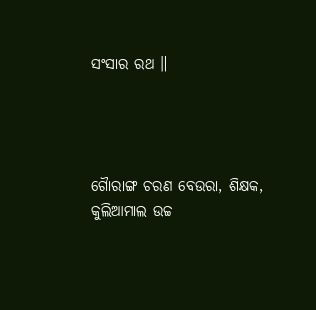ସଂସାର ରଥ ॥




ଗୈାରାଙ୍ଗ ଚରଣ ବେଉରା, ଶିକ୍ଷକ,
କୁଲିଆମାଲ ଉଚ୍ଚ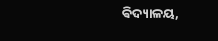ଵିଦ୍ୟାଳୟ,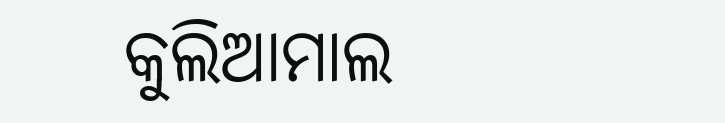କୁଲିଆମାଲ